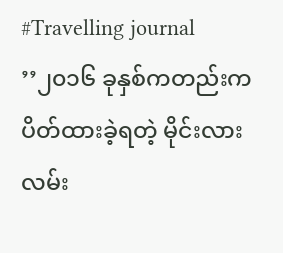#Travelling journal
’’၂၀၁၆ ခုနှစ်ကတည်းက ပိတ်ထားခဲ့ရတဲ့ မိုင်းလားလမ်း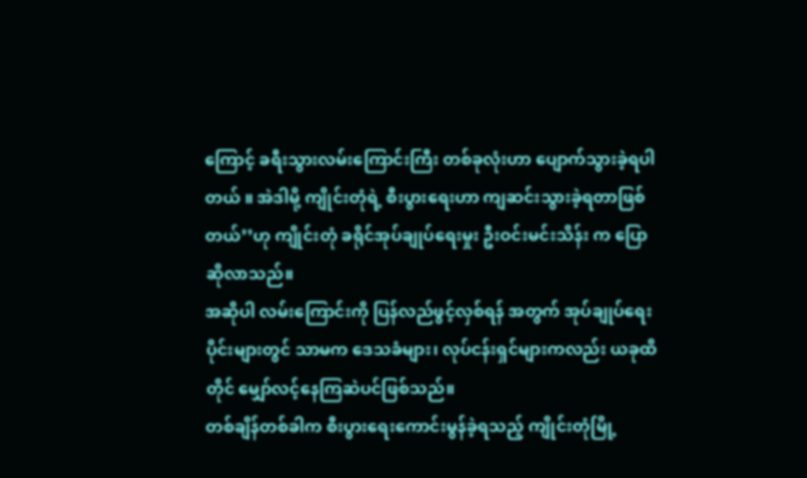ကြောင့် ခရီးသွားလမ်းကြောင်းကြီး တစ်ခုလုံးဟာ ပျောက်သွားခဲ့ရပါတယ် ။ အဲဒါမို့ ကျိုင်းတုံရဲ့ စီးပွားရေးဟာ ကျဆင်းသွားခဲ့ရတာဖြစ်တယ်’’ဟု ကျိုင်းတုံ ခရိုင်အုပ်ချုပ်ရေးမှုး ဦးဝင်းမင်းသိန်း က ပြောဆိုလာသည်။
အဆိုပါ လမ်းကြောင်းကို ပြန်လည်ဖွင့်လှစ်ရန် အတွက် အုပ်ချုပ်ရေးပိုင်းများတွင် သာမက ဒေသခံများ၊ လုပ်ငန်းရှင်များကလည်း ယခုထိတိုင် မျှော်လင့်နေကြဆဲပင်ဖြစ်သည်။
တစ်ချိန်တစ်ခါက စီးပွားရေးကောင်းမွန်ခဲ့ရသည့် ကျိုင်းတုံမြို့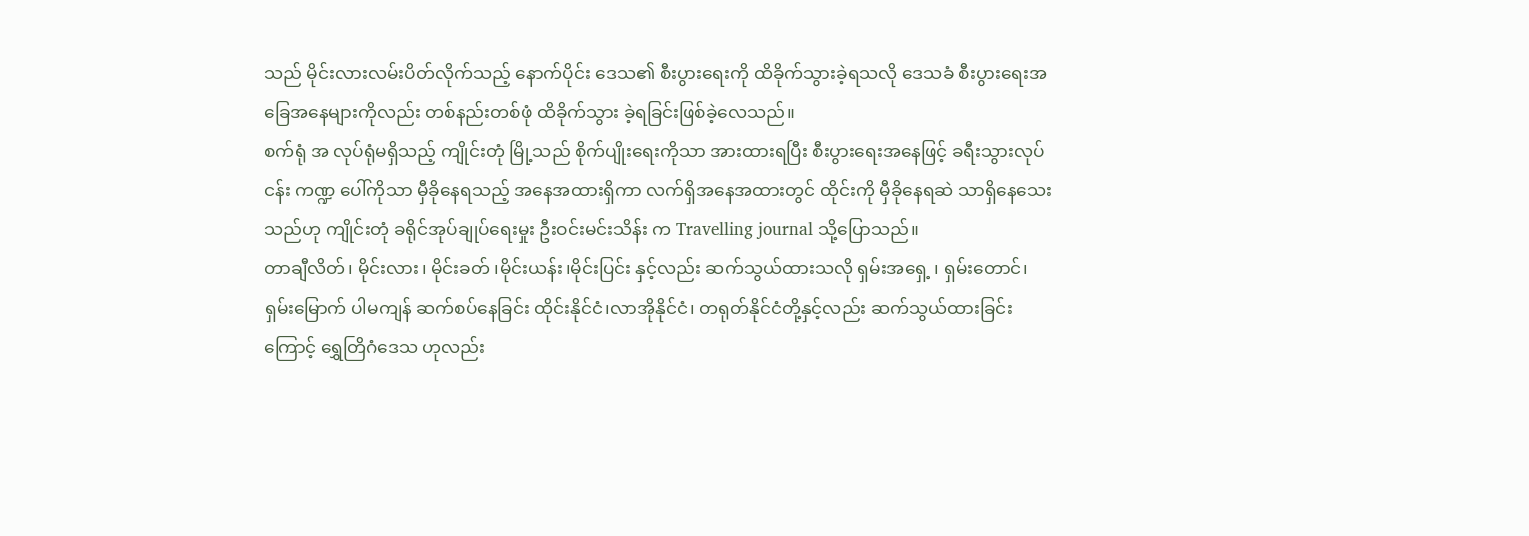သည် မိုင်းလားလမ်းပိတ်လိုက်သည့် နောက်ပိုင်း ဒေသ၏ စီးပွားရေးကို ထိခိုက်သွားခဲ့ရသလို ဒေသခံ စီးပွားရေးအခြေအနေများကိုလည်း တစ်နည်းတစ်ဖုံ ထိခိုက်သွား ခဲ့ရခြင်းဖြစ်ခဲ့လေသည်။
စက်ရုံ အ လုပ်ရုံမရှိသည့် ကျိုင်းတုံ မြို့သည် စိုက်ပျိုးရေးကိုသာ အားထားရပြီး စီးပွားရေးအနေဖြင့် ခရီးသွားလုပ်ငန်း ကဏ္ဍ ပေါ်ကိုသာ မှီခိုနေရသည့် အနေအထားရှိကာ လက်ရှိအနေအထားတွင် ထိုင်းကို မှီခိုနေရဆဲ သာရှိနေသေးသည်ဟု ကျိုင်းတုံ ခရိုင်အုပ်ချုပ်ရေးမှုး ဦးဝင်းမင်းသိန်း က Travelling journal သို့ပြောသည်။
တာချီလိတ်၊ မိုင်းလား၊ မိုင်းခတ် ၊မိုင်းယန်း၊မိုင်းပြင်း နှင့်လည်း ဆက်သွယ်ထားသလို ရှမ်းအရှေ့ ၊ ရှမ်းတောင်၊ ရှမ်းမြောက် ပါမကျန် ဆက်စပ်နေခြင်း ထိုင်းနိုင်ငံ၊လာအိုနိုင်ငံ၊ တရုတ်နိုင်ငံတို့နှင့်လည်း ဆက်သွယ်ထားခြင်းကြောင့် ရွှေတြိဂံဒေသ ဟုလည်း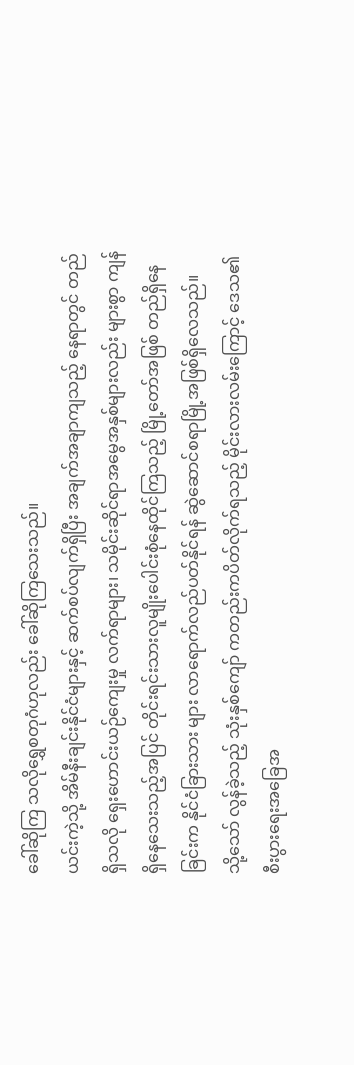ခေါ်ဆိုကြ သလိုရွှေစတုဂံဟုလည်း ခေါ်ဆိုကြသေးသည်။
ယင်းကဲ့သို့ အိမ်နီးချင်းနိုင်ငံများနှင့် ဆက်စပ်လျက်ရှိပြီး အချက်အချာကျသည့် နေရာတွင် တည်ရှိသလို ရှေးဟောင်းယဉ်ကျေးမှု လက်ရာများ၊ သမိုင်းဆိုင်ရာအမွေအနှစ်များလည်း များစွာ ကျန်ရှိနေသေးသည့်အပြင် တိုင်းရင်းသားလူမျိုးပေါင်းစုံနေထိုင်ကြသည့် မြို့တော်အဖြစ် တည်ရှိနေခြင်းက နိုင်ငံခြားသား များ လာရောက်လည်ပတ်နိုင်ရန် ဆွဲဆောင်စရာမြို့အဖြစ်ရှိလေသည်။
သို့သော် လွန်ခဲ့သည့် သုံးနှစ်ကျော် ကတည်းကပိတ်လိုက်ရသည့် မိုင်းလားလမ်းကြောင့် ဒေသ၏ စီးပွားရေးအခြေအ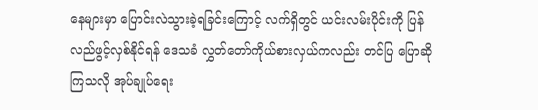နေများမှာ ပြောင်းလဲသွားခဲ့ရခြင်းကြောင့် လက်ရှိတွင် ယင်းလမ်းပိုင်းကို ပြန်လည်ဖွင့်လှစ်နိုင်ရန် ဒေသခံ လွှတ်တော်ကိုယ်စားလှယ်ကလည်း တင်ပြ ပြောဆိုကြသလို အုပ်ချုပ်ရေး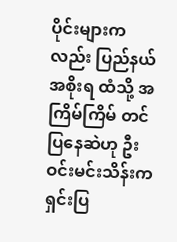ပိုင်းများကလည်း ပြည်နယ် အစိုးရ ထံသို့ အကြိမ်ကြိမ် တင်ပြနေဆဲဟု ဦးဝင်းမင်းသိန်းက ရှင်းပြ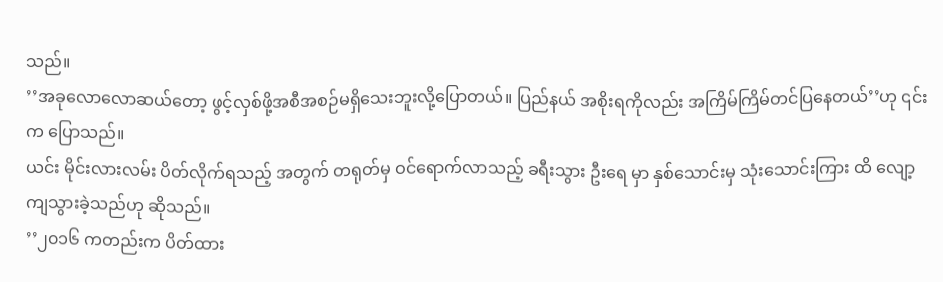သည်။
’’အခုလောလောဆယ်တော့ ဖွင့်လှစ်ဖို့အစီအစဉ်မရှိသေးဘူးလို့ပြောတယ်။ ပြည်နယ် အစိုးရကိုလည်း အကြိမ်ကြိမ်တင်ပြနေတယ်’’ဟု ၎င်းက ပြောသည်။
ယင်း မိုင်းလားလမ်း ပိတ်လိုက်ရသည့် အတွက် တရုတ်မှ ဝင်ရောက်လာသည့် ခရီးသွား ဦးရေ မှာ နှစ်သောင်းမှ သုံးသောင်းကြား ထိ လျော့ကျသွားခဲ့သည်ဟု ဆိုသည်။
’’၂၀၁၆ ကတည်းက ပိတ်ထား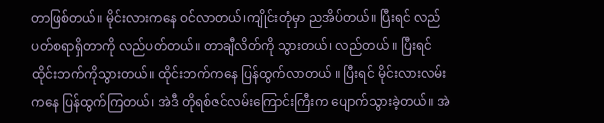တာဖြစ်တယ်။ မိုင်းလားကနေ ဝင်လာတယ်၊ကျိုင်းတုံမှာ ညအိပ်တယ်။ ပြီးရင် လည်ပတ်စရာရှိတာကို လည်ပတ်တယ်။ တာချီလိတ်ကို သွားတယ်၊ လည်တယ် ။ ပြီးရင် ထိုင်းဘက်ကိုသွားတယ်။ ထိုင်းဘက်ကနေ ပြန်ထွက်လာတယ် ။ ပြီးရင် မိုင်းလားလမ်းကနေ ပြန်ထွက်ကြတယ်၊ အဲဒီ တိုရစ်ဇင်လမ်းကြောင်းကြီးက ပျောက်သွားခဲ့တယ်။ အဲ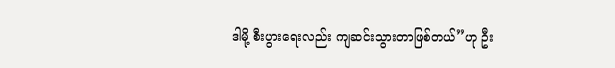ဒါမို့ စီးပွားရေးလည်း ကျဆင်းသွားတာဖြစ်တယ်’’ဟု ဦး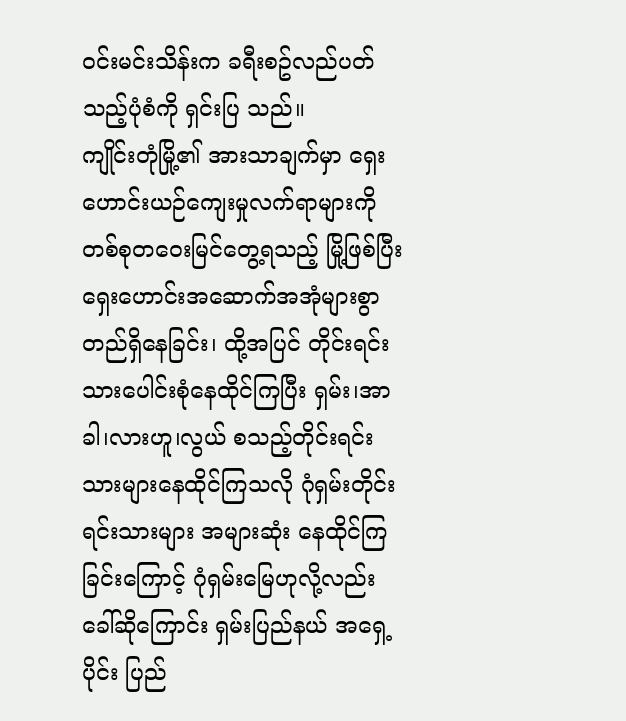ဝင်းမင်းသိန်းက ခရီးစဥ်လည်ပတ်သည့်ပုံစံကို ရှင်းပြ သည်။
ကျိုင်းတုံမြို့၏ အားသာချက်မှာ ရှေးဟောင်းယဉ်ကျေးမှုလက်ရာများကို တစ်စုတဝေးမြင်တွေ့ရသည့် မြို့ဖြစ်ပြီး ရှေးဟောင်းအဆောက်အအုံများစွာ တည်ရှိနေခြင်း၊ ထို့အပြင် တိုင်းရင်းသားပေါင်းစုံနေထိုင်ကြပြီး ရှမ်း၊အာခါ၊လားဟူ၊လွယ် စသည့်တိုင်းရင်းသားများနေထိုင်ကြသလို ဂုံရှမ်းတိုင်းရင်းသားများ အများဆုံး နေထိုင်ကြခြင်းကြောင့် ဂုံရှမ်းမြေဟုလို့လည်း ခေါ်ဆိုကြောင်း ရှမ်းပြည်နယ် အရှေ့ပိုင်း ပြည်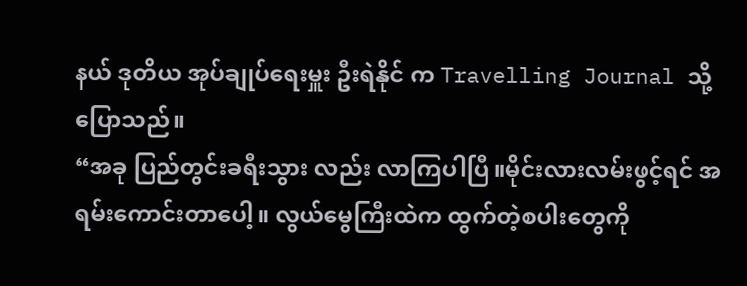နယ် ဒုတိယ အုပ်ချုပ်ရေးမှူး ဦးရဲနိုင် က Travelling Journal သို့ ပြောသည်။
“အခု ပြည်တွင်းခရီးသွား လည်း လာကြပါပြီ။မိုင်းလားလမ်းဖွင့်ရင် အရမ်းကောင်းတာပေါ့။ လွယ်မွေကြီးထဲက ထွက်တဲ့စပါးတွေကို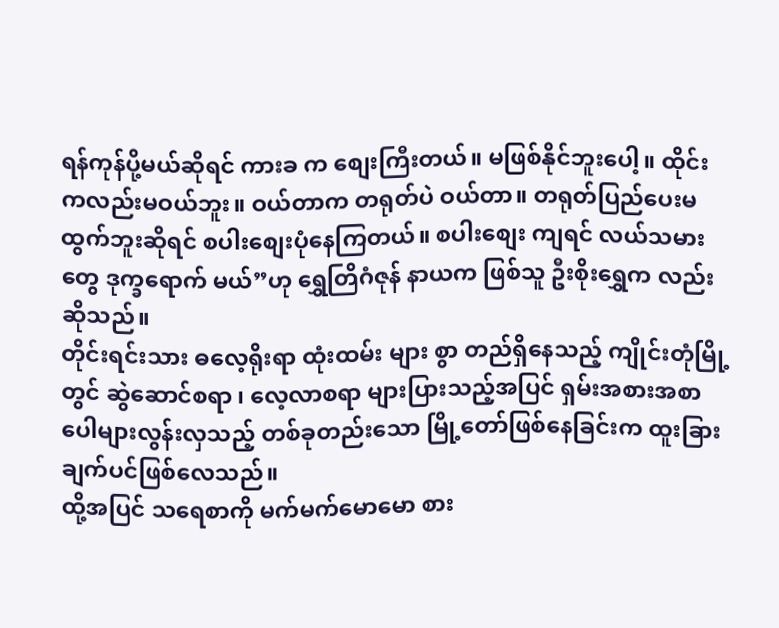ရန်ကုန်ပို့မယ်ဆိုရင် ကားခ က စျေးကြီးတယ်။ မဖြစ်နိုင်ဘူးပေါ့။ ထိုင်းကလည်းမဝယ်ဘူး။ ဝယ်တာက တရုတ်ပဲ ဝယ်တာ။ တရုတ်ပြည်ပေးမထွက်ဘူးဆိုရင် စပါးစျေးပုံနေကြတယ်။ စပါးစျေး ကျရင် လယ်သမားတွေ ဒုက္ခရောက် မယ်”ဟု ရွှေတြိဂံဇုန် နာယက ဖြစ်သူ ဦးစိုးရွှေက လည်း ဆိုသည်။
တိုင်းရင်းသား ဓလေ့ရိုးရာ ထုံးထမ်း များ စွာ တည်ရှိနေသည့် ကျိုင်းတုံမြို့တွင် ဆွဲဆောင်စရာ ၊ လေ့လာစရာ များပြားသည့်အပြင် ရှမ်းအစားအစာ ပေါများလွန်းလှသည့် တစ်ခုတည်းသော မြို့တော်ဖြစ်နေခြင်းက ထူးခြားချက်ပင်ဖြစ်လေသည်။
ထို့အပြင် သရေစာကို မက်မက်မောမော စား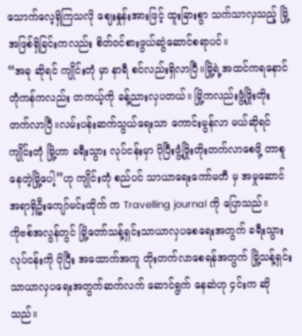သောက်လေ့ရှိကြသလို ဈေးနှုန်းအားဖြင့် ထူးခြားစွာ သက်သာလှသည့် မြို့အဖြစ်ရှိခြင်းကလည်း စိတ်ဝင်စားဖွယ်ဆွဲဆောင်စရာပင်။
“အခု ဆိုရင် ကျိုင်းတုံ မှာ နာရီ စင်လည်းရှိလာပြီ။မြို့ရဲ့အထင်ကရနောင်တုံကန်ကလည်း တကယ့်ကို ခန့်ညားလှပတယ်။ မြို့ကလည်းဖွံ့ဖြိုးတိုးတက်လာပြီ။လမ်းပန်းဆက်သွယ်ရေးသာ ကောင်းမွန်လာ မယ်ဆိုရင် ကျိုင်းတုံ မြို့ဟာ ခရီးသွား လုပ်ငန်းမှာ ပိုပြီးဖွံ့ဖြိုးတိုးတက်လာစေဖို့ တာစူနေတဲ့မြို့ပေါ့”ဟု ကျိုင်းတုံ စည်ပင် သာယာရေးကော်မတီ မှ အမှုဆောင်အရာရှိဦးကျော်မင်းထိုက် က Travelling journal ကို ပြောသည်။
ကိုဗစ်အလွန်တွင် မြို့တော်သန့်ရှင်းသာယာလှပစေရေးအတွက် ခရီးသွား လုပ်ငန်းကို ပိုပြီး အထောက်အကူ တိုးတက်လာစေရန်အတွက် မြို့သန့်ရှင်းသာယာလှပရေးအတွက်ဆက်လက် ဆောင်ရွက် နေဆဲဟု ၄င်းက ဆိုသည်။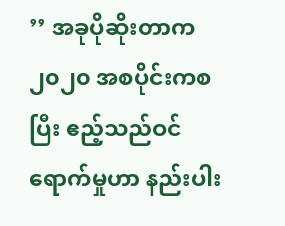’’ အခုပိုဆိုးတာက ၂၀၂၀ အစပိုင်းကစပြီး ဧည့်သည်ဝင်ရောက်မှုဟာ နည်းပါး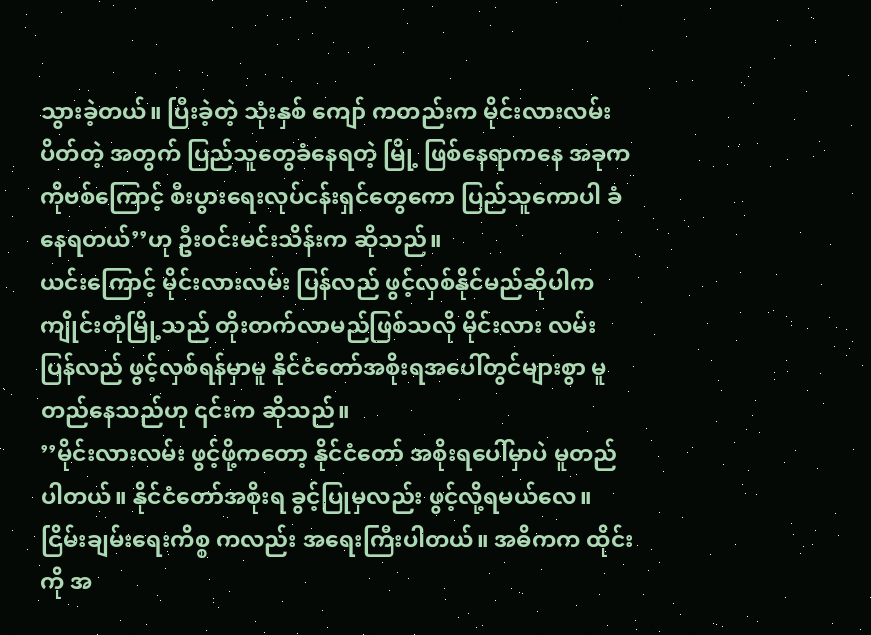သွားခဲ့တယ်။ ပြီးခဲ့တဲ့ သုံးနှစ် ကျော် ကတည်းက မိုင်းလားလမ်းပိတ်တဲ့ အတွက် ပြည်သူတွေခံနေရတဲ့ မြို့ ဖြစ်နေရာကနေ အခုက ကိုဗစ်ကြောင့် စီးပွားရေးလုပ်ငန်းရှင်တွေကော ပြည်သူကောပါ ခံနေရတယ်’’ဟု ဦးဝင်းမင်းသိန်းက ဆိုသည်။
ယင်းကြောင့် မိုင်းလားလမ်း ပြန်လည် ဖွင့်လှစ်နိုင်မည်ဆိုပါက ကျိုင်းတုံမြို့သည် တိုးတက်လာမည်ဖြစ်သလို မိုင်းလား လမ်း ပြန်လည် ဖွင့်လှစ်ရန်မှာမူ နိုင်ငံတော်အစိုးရအပေါ်တွင်များစွာ မူတည်နေသည်ဟု ၎င်းက ဆိုသည်။
’’မိုင်းလားလမ်း ဖွင့်ဖို့ကတော့ နိုင်ငံတော် အစိုးရပေါ်မှာပဲ မူတည်ပါတယ်။ နိုင်ငံတော်အစိုးရ ခွင့်ပြုမှလည်း ဖွင့်လို့ရမယ်လေ။ ငြိမ်းချမ်းရေးကိစ္စ ကလည်း အရေးကြီးပါတယ်။ အဓိကက ထိုင်းကို အ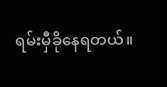ရမ်းမှီခိုနေရတယ်။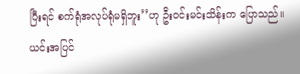ပြီးရင် စက်ရုံအလုပ်ရုံမရှိဘူး’’ဟု ဦးဝင်းမင်းသိန်းက ပြောသည်။
ယင်းအပြင်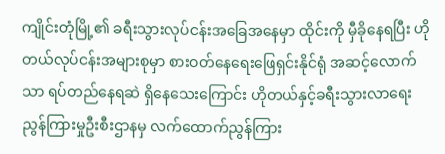ကျိုင်းတုံမြို့၏ ခရီးသွားလုပ်ငန်းအခြေအနေမှာ ထိုင်းကို မှီခိုနေရပြီး ဟိုတယ်လုပ်ငန်းအများစုမှာ စားဝတ်နေရေးဖြေရှင်းနိုင်ရုံ အဆင့်လောက်သာ ရပ်တည်နေရဆဲ ရှိနေသေးကြောင်း ဟိုတယ်နှင့်ခရီးသွားလာရေး ညွန်ကြားမှုဦးစီးဌာနမှ လက်ထောက်ညွန်ကြား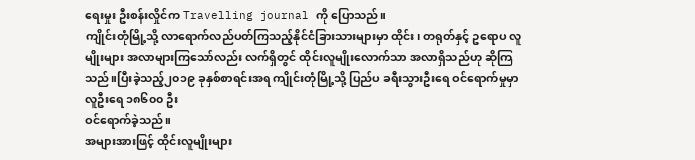ရေးမှုး ဦးစန်းလှိုင်က Travelling journal ကို ပြောသည်။
ကျိုင်းတုံမြို့သို့ လာရောက်လည်ပတ်ကြသည့်နိုင်ငံခြားသားများမှာ ထိုင်း၊ တရုတ်နှင့် ဥရောပ လူမျိုးများ အလာများကြသော်လည်း လက်ရှိတွင် ထိုင်းလူမျိုးလောက်သာ အလာရှိသည်ဟု ဆိုကြသည်။ပြီးခဲ့သည့်၂၀၁၉ ခုနှစ်စာရင်းအရ ကျိုင်းတုံမြို့သို့ ပြည်ပ ခရီးသွားဦးရေ ဝင်ရောက်မှုမှာ လူဦးရေ ၁၈၆၀၀ ဦး
ဝင်ရောက်ခဲ့သည်။
အများအားဖြင့် ထိုင်းလူမျိုးများ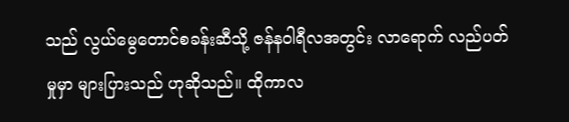သည် လွယ်မွေတောင်စခန်းဆီသို့ ဇန်နဝါရီလအတွင်း လာရောက် လည်ပတ်မှုမှာ များပြားသည် ဟုဆိုသည်။ ထိုကာလ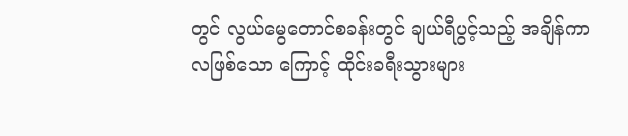တွင် လွယ်မွေတောင်စခန်းတွင် ချယ်ရီပွင့်သည့် အချိန်ကာလဖြစ်သော ကြောင့် ထိုင်းခရီးသွားများ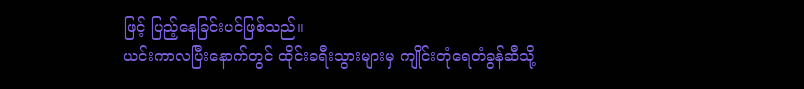ဖြင့် ပြည့်နေခြင်းပင်ဖြစ်သည်။
ယင်းကာလပြီးနောက်တွင် ထိုင်းခရီးသွားများမှ ကျိုင်းတုံရေတံခွန်ဆီသို့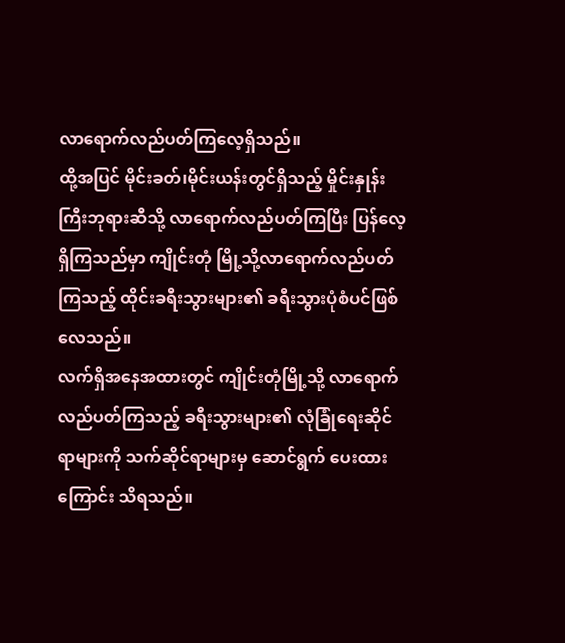လာရောက်လည်ပတ်ကြလေ့ရှိသည်။
ထို့အပြင် မိုင်းခတ်၊မိုင်းယန်းတွင်ရှိသည့် မှိုင်းနှုန်းကြီးဘုရားဆီသို့ လာရောက်လည်ပတ်ကြပြီး ပြန်လေ့ရှိကြသည်မှာ ကျိုင်းတုံ မြို့သို့လာရောက်လည်ပတ်ကြသည့် ထိုင်းခရီးသွားများ၏ ခရီးသွားပုံစံပင်ဖြစ်လေသည်။
လက်ရှိအနေအထားတွင် ကျိုင်းတုံမြို့သို့ လာရောက်လည်ပတ်ကြသည့် ခရီးသွားများ၏ လုံခြုံရေးဆိုင်ရာများကို သက်ဆိုင်ရာများမှ ဆောင်ရွက် ပေးထားကြောင်း သိရသည်။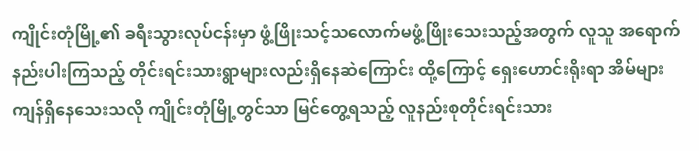ကျိုင်းတုံမြို့၏ ခရီးသွားလုပ်ငန်းမှာ ဖွံ့ဖြိုးသင့်သလောက်မဖွံ့ဖြိုးသေးသည့်အတွက် လူသူ အရောက်နည်းပါးကြသည့် တိုင်းရင်းသားရွာများလည်းရှိနေဆဲကြောင်း ထို့ကြောင့် ရှေးဟောင်းရိုးရာ အိမ်များ ကျန်ရှိနေသေးသလို ကျိုင်းတုံမြို့တွင်သာ မြင်တွေ့ရသည့် လူနည်းစုတိုင်းရင်းသား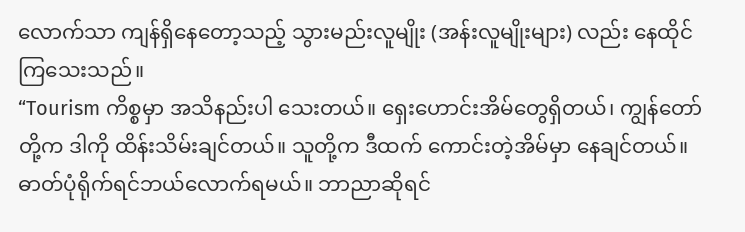လောက်သာ ကျန်ရှိနေတော့သည့် သွားမည်းလူမျိုး (အန်းလူမျိုးများ) လည်း နေထိုင်ကြသေးသည်။
“Tourism ကိစ္စမှာ အသိနည်းပါ သေးတယ်။ ရှေးဟောင်းအိမ်တွေရှိတယ်၊ ကျွန်တော်တို့က ဒါကို ထိန်းသိမ်းချင်တယ်။ သူတို့က ဒီထက် ကောင်းတဲ့အိမ်မှာ နေချင်တယ်။ ဓာတ်ပုံရိုက်ရင်ဘယ်လောက်ရမယ်။ ဘာညာဆိုရင်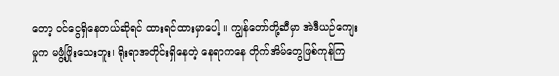တော့ ဝင်ငွေရှိနေတယ်ဆိုရင် ထားရင်ထားမှာပေါ့ ။ ကျွန်တော်တို့ဆီမှာ အဲဒီယဉ်ကျေးမှုက မဖွံ့ဖြိုးသေးဘူး၊ ရိုးရာအတိုင်းရှိနေတဲ့ နေရာကနေ တိုက်အိမ်တွေဖြစ်ကုန်ကြ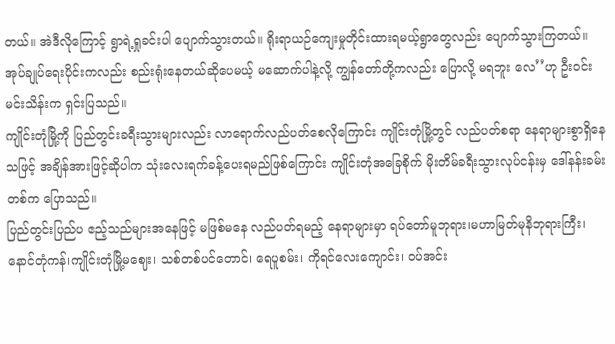တယ်။ အဲဒီလိုကြောင့် ရွာရဲ့ရှုခင်းပါ ပျောက်သွားတယ်။ ရိုးရာယဉ်ကျေးမှုတိုင်းထားရမယ့်ရွာတွေလည်း ပျောက်သွားကြတယ်။ အုပ်ချုပ်ရေးပိုင်းကလည်း စည်းရုံးနေတယ်ဆိုပေမယ့် မဆောက်ပါနဲ့လို့ ကျွန်တော်တို့ကလည်း ပြောလို့ မရဘူး လေ’’ဟု ဦးဝင်းမင်းသိန်းက ရှင်းပြသည်။
ကျိုင်းတုံမြို့ကို ပြည်တွင်းခရီးသွားများလည်း လာရောက်လည်ပတ်စေလိုကြောင်း ကျိုင်းတုံမြို့တွင် လည်ပတ်စရာ နေရာများစွာရှိနေသဖြင့် အချိန်အားဖြင့်ဆိုပါက သုံးလေးရက်ခန့်ပေးရမည်ဖြစ်ကြောင်း ကျိုင်းတုံအခြေစိုက် မိုးတိမ်ခရီးသွားလုပ်ငန်းမှ ဒေါ်နန်းခမ်းတစ်က ပြောသည်။
ပြည်တွင်းပြည်ပ ဧည့်သည်များအနေဖြင့် မဖြစ်မနေ လည်ပတ်ရမည့် နေရာများမှာ ရပ်တော်မူဘုရား၊မဟာမြတ်မုနိဘုရားကြီး၊ နောင်တုံကန်၊ကျိုင်းတုံမြို့မဈေး၊ သစ်တစ်ပင်တောင်၊ ရေပူစမ်း၊ ကိုရင်လေးကျောင်း၊ ဝပ်အင်း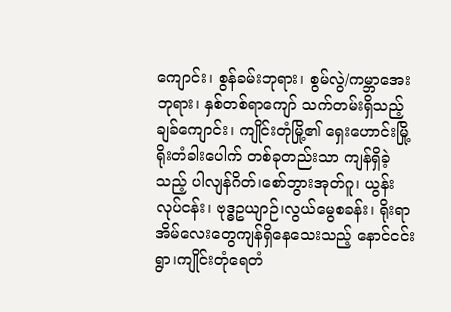ကျောင်း၊ စွန်ခမ်းဘုရား၊ စွမ်လွဲ/ကမ္ဘာအေးဘုရား၊ နှစ်တစ်ရာကျော် သက်တမ်းရှိသည့် ချခ်ကျောင်း၊ ကျိုင်းတုံမြို့၏ ရှေးဟောင်းမြို့ရိုးတံခါးပေါက် တစ်ခုတည်းသာ ကျန်ရှိခဲ့သည့် ပါလျန်ဂိတ်၊စော်ဘွားအုတ်ဂူ၊ ယွန်းလုပ်ငန်း၊ ဗုဒ္ဓဥယျာဉ်၊လွယ်မွေစခန်း၊ ရိုးရာအိမ်လေးတွေကျန်ရှိနေသေးသည့် နောင်ငင်းရွာ၊ကျိုင်းတုံရေတံ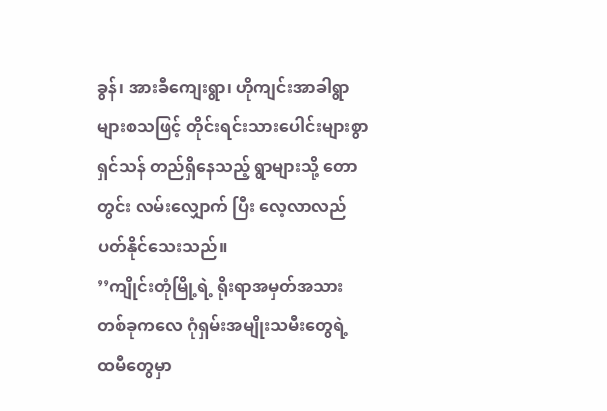ခွန်၊ အားခီကျေးရွာ၊ ဟိုကျင်းအာခါရွာများစသဖြင့် တိုင်းရင်းသားပေါင်းများစွာ ရှင်သန် တည်ရှိနေသည့် ရွာများသို့ တောတွင်း လမ်းလျှောက် ပြီး လေ့လာလည်ပတ်နိုင်သေးသည်။
’’ကျိုင်းတုံမြို့ရဲ့ ရိုးရာအမှတ်အသားတစ်ခုကလေ ဂုံရှမ်းအမျိုးသမီးတွေရဲ့ ထမီတွေမှာ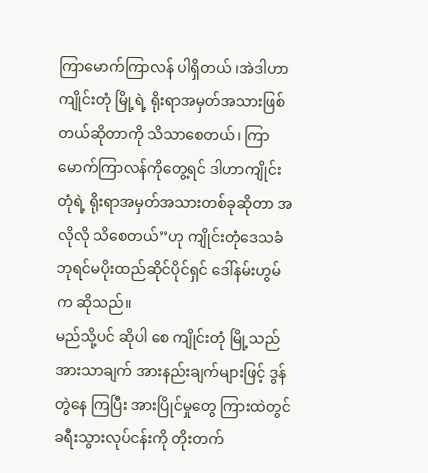ကြာမောက်ကြာလန် ပါရှိတယ် ၊အဲဒါဟာ ကျိုင်းတုံ မြို့ရဲ့ ရိုးရာအမှတ်အသားဖြစ်တယ်ဆိုတာကို သိသာစေတယ်၊ ကြာမောက်ကြာလန်ကိုတွေ့ရင် ဒါဟာကျိုင်းတုံရဲ့ ရိုးရာအမှတ်အသားတစ်ခုဆိုတာ အလိုလို သိစေတယ်’’ဟု ကျိုင်းတုံဒေသခံ ဘုရင်မပိုးထည်ဆိုင်ပိုင်ရှင် ဒေါ်နမ်းဟွမ်က ဆိုသည်။
မည်သို့ပင် ဆိုပါ စေ ကျိုင်းတုံ မြို့သည် အားသာချက် အားနည်းချက်များဖြင့် ဒွန်တွဲနေ ကြပြီး အားပြိုင်မှုတွေ ကြားထဲတွင် ခရီးသွားလုပ်ငန်းကို တိုးတက်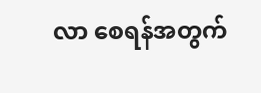လာ စေရန်အတွက်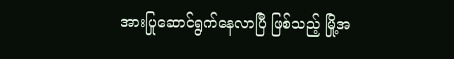အားပြုဆောင်ရွက်နေလာပြီ ဖြစ်သည့် မြို့အ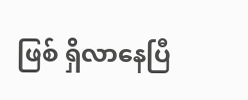ဖြစ် ရှိလာနေပြီ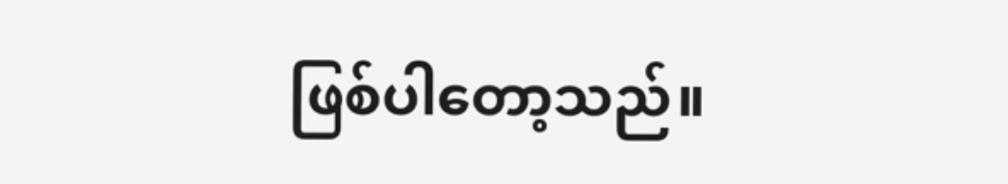ဖြစ်ပါတော့သည်။